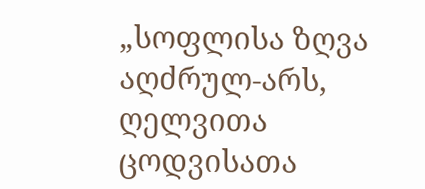„სოფლისა ზღვა აღძრულ-არს, ღელვითა ცოდვისათა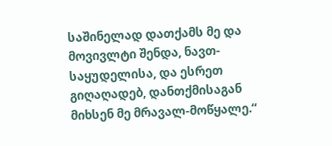საშინელად დათქამს მე და მოვივლტი შენდა, ნავთ-საყუდელისა, და ესრეთ გიღაღადებ, დანთქმისაგან მიხსენ მე მრავალ-მოწყალე.“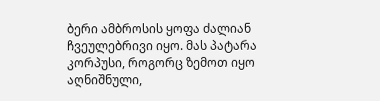ბერი ამბროსის ყოფა ძალიან ჩვეულებრივი იყო. მას პატარა კორპუსი, როგორც ზემოთ იყო აღნიშნული,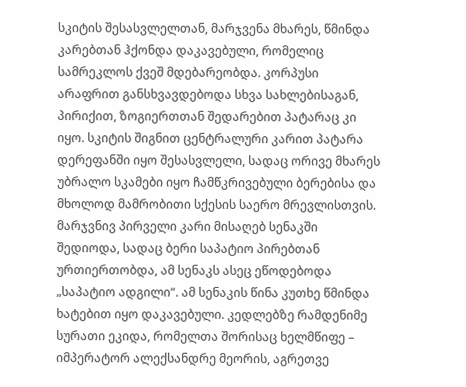სკიტის შესასვლელთან, მარჯვენა მხარეს, წმინდა კარებთან ჰქონდა დაკავებული, რომელიც სამრეკლოს ქვეშ მდებარეობდა. კორპუსი არაფრით განსხვავდებოდა სხვა სახლებისაგან, პირიქით, ზოგიერთთან შედარებით პატარაც კი იყო. სკიტის შიგნით ცენტრალური კარით პატარა დერეფანში იყო შესასვლელი, სადაც ორივე მხარეს უბრალო სკამები იყო ჩამწკრივებული ბერებისა და მხოლოდ მამრობითი სქესის საერო მრევლისთვის. მარჯვნივ პირველი კარი მისაღებ სენაკში შედიოდა, სადაც ბერი საპატიო პირებთან ურთიერთობდა, ამ სენაკს ასეც ეწოდებოდა „საპატიო ადგილი“. ამ სენაკის წინა კუთხე წმინდა ხატებით იყო დაკავებული. კედლებზე რამდენიმე სურათი ეკიდა, რომელთა შორისაც ხელმწიფე – იმპერატორ ალექსანდრე მეორის, აგრეთვე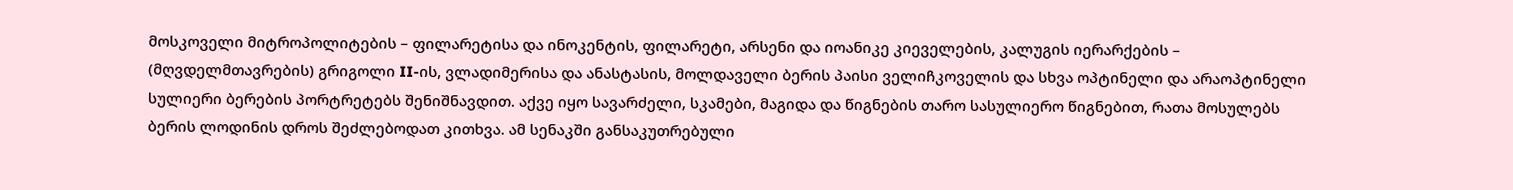მოსკოველი მიტროპოლიტების – ფილარეტისა და ინოკენტის, ფილარეტი, არსენი და იოანიკე კიეველების, კალუგის იერარქების – (მღვდელმთავრების) გრიგოლი II-ის, ვლადიმერისა და ანასტასის, მოლდაველი ბერის პაისი ველიჩკოველის და სხვა ოპტინელი და არაოპტინელი სულიერი ბერების პორტრეტებს შენიშნავდით. აქვე იყო სავარძელი, სკამები, მაგიდა და წიგნების თარო სასულიერო წიგნებით, რათა მოსულებს ბერის ლოდინის დროს შეძლებოდათ კითხვა. ამ სენაკში განსაკუთრებული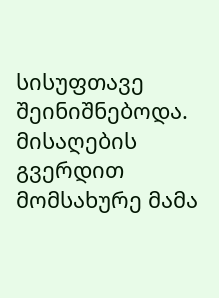სისუფთავე შეინიშნებოდა. მისაღების გვერდით მომსახურე მამა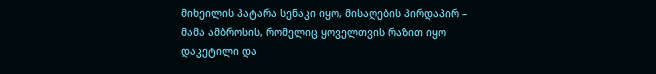მიხეილის პატარა სენაკი იყო, მისაღების პირდაპირ – მამა ამბროსის, რომელიც ყოველთვის რაზით იყო დაკეტილი და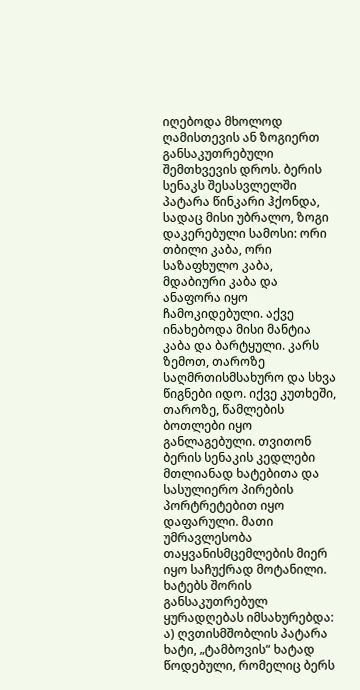იღებოდა მხოლოდ ღამისთევის ან ზოგიერთ განსაკუთრებული შემთხვევის დროს. ბერის სენაკს შესასვლელში პატარა წინკარი ჰქონდა, სადაც მისი უბრალო, ზოგი დაკერებული სამოსი: ორი თბილი კაბა, ორი საზაფხულო კაბა, მდაბიური კაბა და ანაფორა იყო ჩამოკიდებული. აქვე ინახებოდა მისი მანტია კაბა და ბარტყული. კარს ზემოთ, თაროზე საღმრთისმსახურო და სხვა წიგნები იდო. იქვე კუთხეში, თაროზე, წამლების ბოთლები იყო განლაგებული. თვითონ ბერის სენაკის კედლები მთლიანად ხატებითა და სასულიერო პირების პორტრეტებით იყო დაფარული. მათი უმრავლესობა თაყვანისმცემლების მიერ იყო საჩუქრად მოტანილი. ხატებს შორის განსაკუთრებულ ყურადღებას იმსახურებდა: ა) ღვთისმშობლის პატარა ხატი, „ტამბოვის“ ხატად წოდებული, რომელიც ბერს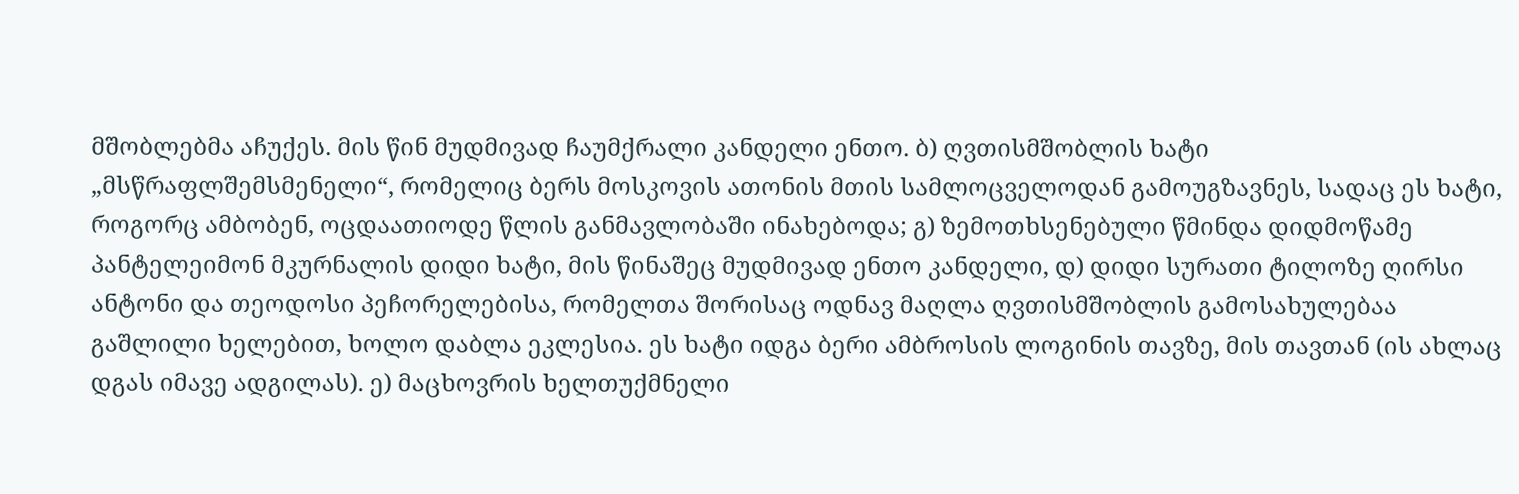მშობლებმა აჩუქეს. მის წინ მუდმივად ჩაუმქრალი კანდელი ენთო. ბ) ღვთისმშობლის ხატი „მსწრაფლშემსმენელი“, რომელიც ბერს მოსკოვის ათონის მთის სამლოცველოდან გამოუგზავნეს, სადაც ეს ხატი, როგორც ამბობენ, ოცდაათიოდე წლის განმავლობაში ინახებოდა; გ) ზემოთხსენებული წმინდა დიდმოწამე პანტელეიმონ მკურნალის დიდი ხატი, მის წინაშეც მუდმივად ენთო კანდელი, დ) დიდი სურათი ტილოზე ღირსი ანტონი და თეოდოსი პეჩორელებისა, რომელთა შორისაც ოდნავ მაღლა ღვთისმშობლის გამოსახულებაა გაშლილი ხელებით, ხოლო დაბლა ეკლესია. ეს ხატი იდგა ბერი ამბროსის ლოგინის თავზე, მის თავთან (ის ახლაც დგას იმავე ადგილას). ე) მაცხოვრის ხელთუქმნელი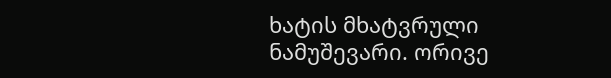ხატის მხატვრული ნამუშევარი. ორივე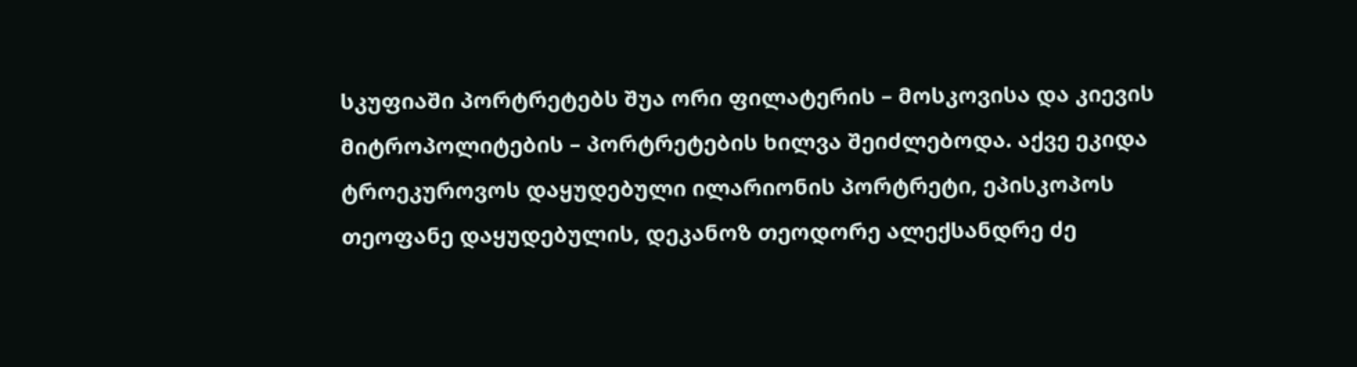სკუფიაში პორტრეტებს შუა ორი ფილატერის – მოსკოვისა და კიევის მიტროპოლიტების – პორტრეტების ხილვა შეიძლებოდა. აქვე ეკიდა ტროეკუროვოს დაყუდებული ილარიონის პორტრეტი, ეპისკოპოს თეოფანე დაყუდებულის, დეკანოზ თეოდორე ალექსანდრე ძე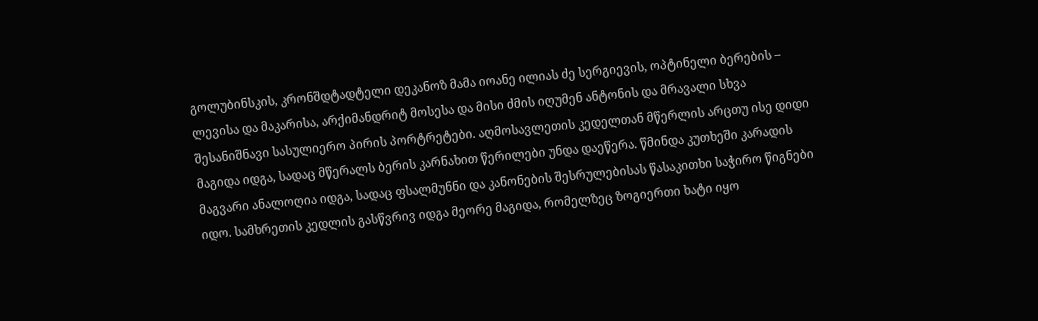გოლუბინსკის, კრონშდტადტელი დეკანოზ მამა იოანე ილიას ძე სერგიევის, ოპტინელი ბერების – ლევისა და მაკარისა, არქიმანდრიტ მოსესა და მისი ძმის იღუმენ ანტონის და მრავალი სხვა შესანიშნავი სასულიერო პირის პორტრეტები. აღმოსავლეთის კედელთან მწერლის არცთუ ისე დიდი მაგიდა იდგა, სადაც მწერალს ბერის კარნახით წერილები უნდა დაეწერა. წმინდა კუთხეში კარადის მაგვარი ანალოღია იდგა, სადაც ფსალმუნნი და კანონების შესრულებისას წასაკითხი საჭირო წიგნები იდო. სამხრეთის კედლის გასწვრივ იდგა მეორე მაგიდა, რომელზეც ზოგიერთი ხატი იყო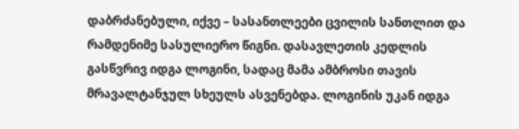დაბრძანებული, იქვე – სასანთლეები ცვილის სანთლით და რამდენიმე სასულიერო წიგნი. დასავლეთის კედლის გასწვრივ იდგა ლოგინი, სადაც მამა ამბროსი თავის მრავალტანჯულ სხეულს ასვენებდა. ლოგინის უკან იდგა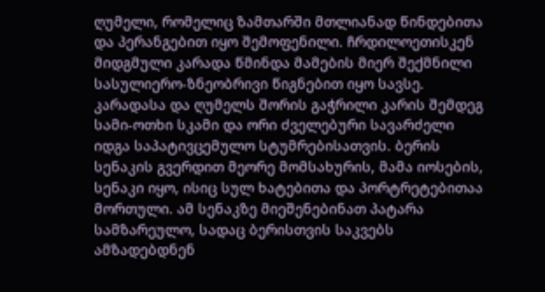ღუმელი, რომელიც ზამთარში მთლიანად წინდებითა და პერანგებით იყო შემოფენილი. ჩრდილოეთისკენ მიდგმული კარადა წმინდა მამების მიერ შექმნილი სასულიერო-ზნეობრივი წიგნებით იყო სავსე. კარადასა და ღუმელს შორის გაჭრილი კარის შემდეგ სამი-ოთხი სკამი და ორი ძველებური სავარძელი იდგა საპატივცემულო სტუმრებისათვის. ბერის სენაკის გვერდით მეორე მომსახურის, მამა იოსების, სენაკი იყო, ისიც სულ ხატებითა და პორტრეტებითაა მორთული. ამ სენაკზე მიეშენებინათ პატარა სამზარეულო, სადაც ბერისთვის საკვებს ამზადებდნენ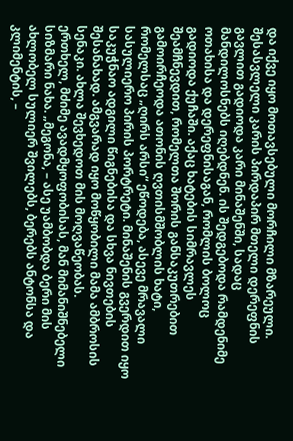და იქვე იყო მოთავსებული მორჩილი მზარეული. შესასვლელი კარის პირდაპირ მთელი დერეფნის გავლით გადიოდა კარი მინაშენში, სადაც მანდილოსნებს იღებდნენ. ის შედგებოდა რამდენიმე ოთახისა და დერეფნისაგან, რომლის ბოლოც გადიოდა ქუჩაში. აქაც ხატების სიმრავლეს შეამჩნევდით, რომელთა შორის განსაკუთრებით გამოირჩეოდა ათონის ღვთისმშობლის ხატი, რომელსაც „ღირს არსი“ ეწოდება, ასევე მრავალი სასულიერო პირის პორტრეტი. მინაშენის გვერდით იყო საკუჭნაო ადგილი წიგნებისა და სხვა ნივთების შესანახად. ამგვარად იყო მოწყობილი მამა ამბროსის სენაკი. ახლა შევხედოთ მის მოღვაწეობას.
ერთხელ, მძიმე ავადმყოფობისას, მან მიმანიშნებელი სიზმარი ნახა. „მეგონა, – ასე უამბობდა ბერი მის ახლობელ სულიერ შვილებს, ბერებს ანტონსა და კლიმენტის, –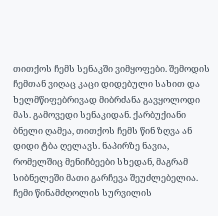თითქოს ჩემს სენაკში ვიმყოფები. შემოდის ჩემთან ვიღაც კაცი დიდებული სახით და ხელმწიფებრივად მიბრძანა გავყოლოდი მას. გამოვედი სენაკიდან. ქარბუქიანი ბნელი ღამეა, თითქოს ჩემს წინ ზღვა ან დიდი ტბა ღელავს. ნაპირზე ნავია, რომელშიც მენიჩბეები სხედან, მაგრამ სიბნელეში მათი გარჩევა შეუძლებელია. ჩემი წინამძღოლის სურვილის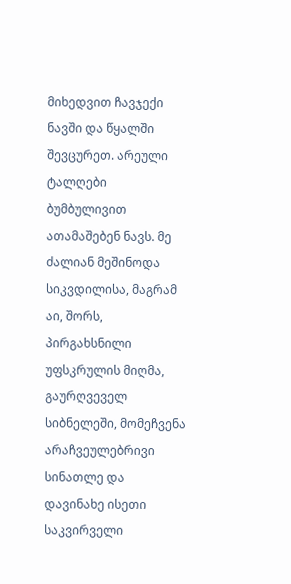მიხედვით ჩავჯექი ნავში და წყალში შევცურეთ. არეული ტალღები ბუმბულივით ათამაშებენ ნავს. მე ძალიან მეშინოდა სიკვდილისა, მაგრამ აი, შორს, პირგახსნილი უფსკრულის მიღმა, გაურღვეველ სიბნელეში, მომეჩვენა არაჩვეულებრივი სინათლე და დავინახე ისეთი საკვირველი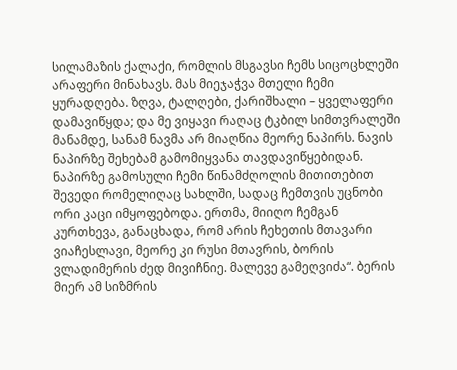სილამაზის ქალაქი, რომლის მსგავსი ჩემს სიცოცხლეში არაფერი მინახავს. მას მიეჯაჭვა მთელი ჩემი ყურადღება. ზღვა, ტალღები, ქარიშხალი – ყველაფერი დამავიწყდა; და მე ვიყავი რაღაც ტკბილ სიმთვრალეში მანამდე, სანამ ნავმა არ მიაღწია მეორე ნაპირს. ნავის ნაპირზე შეხებამ გამომიყვანა თავდავიწყებიდან. ნაპირზე გამოსული ჩემი წინამძღოლის მითითებით შევედი რომელიღაც სახლში, სადაც ჩემთვის უცნობი ორი კაცი იმყოფებოდა. ერთმა, მიიღო ჩემგან კურთხევა, განაცხადა, რომ არის ჩეხეთის მთავარი ვიაჩესლავი, მეორე კი რუსი მთავრის, ბორის ვლადიმერის ძედ მივიჩნიე. მალევე გამეღვიძა“. ბერის მიერ ამ სიზმრის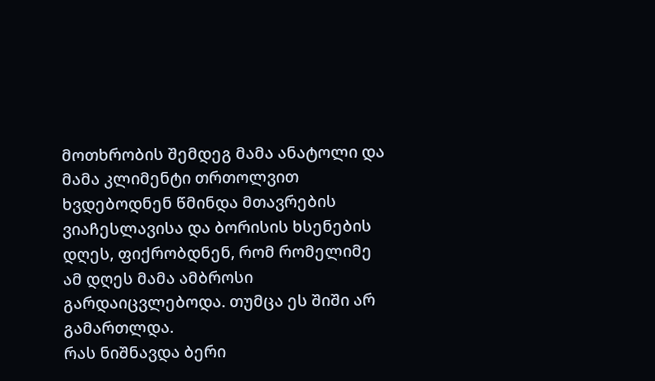მოთხრობის შემდეგ მამა ანატოლი და მამა კლიმენტი თრთოლვით ხვდებოდნენ წმინდა მთავრების ვიაჩესლავისა და ბორისის ხსენების დღეს, ფიქრობდნენ, რომ რომელიმე ამ დღეს მამა ამბროსი გარდაიცვლებოდა. თუმცა ეს შიში არ გამართლდა.
რას ნიშნავდა ბერი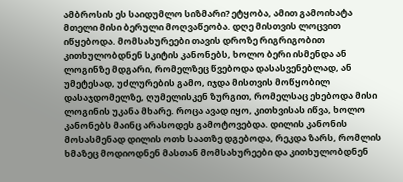ამბროსის ეს საიდუმლო სიზმარი? ეტყობა, ამით გამოიხატა მთელი მისი ბერული მოღვაწეობა. დღე მისთვის ლოცვით იწყებოდა. მომსახურეები თავის დროზე რიგრიგობით კითხულობდნენ სკიტის კანონებს, ხოლო ბერი ისმენდა ან ლოგინზე მდგარი, რომელზეც წვებოდა დასასვენებლად, ან უმეტესად, უძლურების გამო, იჯდა მისთვის მოწყობილ დასაჯდომელზე, ღუმელისკენ ზურგით, რომელსაც ეხებოდა მისი ლოგინის უკანა მხარე. როცა ავად იყო, კითხვისას იწვა, ხოლო კანონებს მაინც არასოდეს გამოტოვებდა. დილის კანონის მოსასმენად დილის ოთხ საათზე დგებოდა, რეკდა ზარს, რომლის ხმაზეც მოდიოდნენ მასთან მომსახურეები და კითხულობდნენ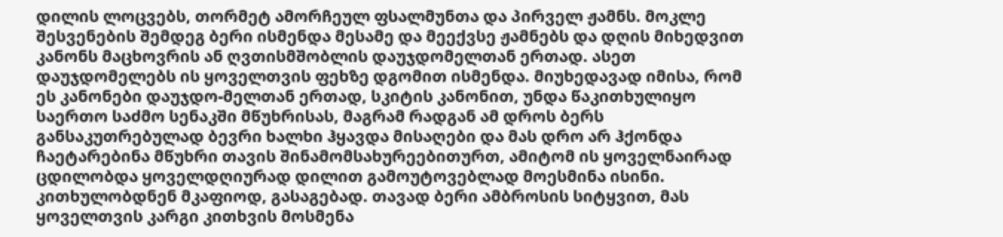დილის ლოცვებს, თორმეტ ამორჩეულ ფსალმუნთა და პირველ ჟამნს. მოკლე შესვენების შემდეგ ბერი ისმენდა მესამე და მეექვსე ჟამნებს და დღის მიხედვით კანონს მაცხოვრის ან ღვთისმშობლის დაუჯდომელთან ერთად. ასეთ დაუჯდომელებს ის ყოველთვის ფეხზე დგომით ისმენდა. მიუხედავად იმისა, რომ ეს კანონები დაუჯდო-მელთან ერთად, სკიტის კანონით, უნდა წაკითხულიყო საერთო საძმო სენაკში მწუხრისას, მაგრამ რადგან ამ დროს ბერს განსაკუთრებულად ბევრი ხალხი ჰყავდა მისაღები და მას დრო არ ჰქონდა ჩაეტარებინა მწუხრი თავის შინამომსახურეებითურთ, ამიტომ ის ყოველნაირად ცდილობდა ყოველდღიურად დილით გამოუტოვებლად მოესმინა ისინი. კითხულობდნენ მკაფიოდ, გასაგებად. თავად ბერი ამბროსის სიტყვით, მას ყოველთვის კარგი კითხვის მოსმენა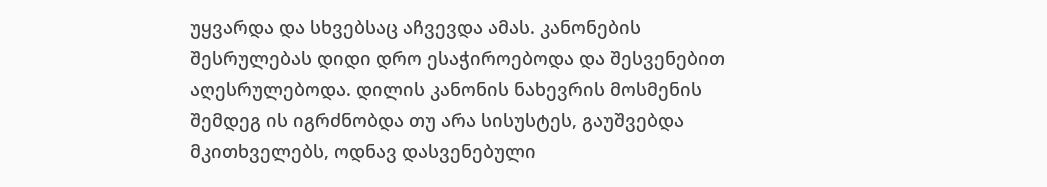უყვარდა და სხვებსაც აჩვევდა ამას. კანონების შესრულებას დიდი დრო ესაჭიროებოდა და შესვენებით აღესრულებოდა. დილის კანონის ნახევრის მოსმენის შემდეგ ის იგრძნობდა თუ არა სისუსტეს, გაუშვებდა მკითხველებს, ოდნავ დასვენებული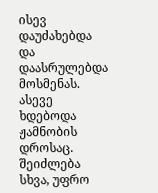ისევ დაუძახებდა და დაასრულებდა მოსმენას. ასევე ხდებოდა ჟამნობის დროსაც. შეიძლება სხვა, უფრო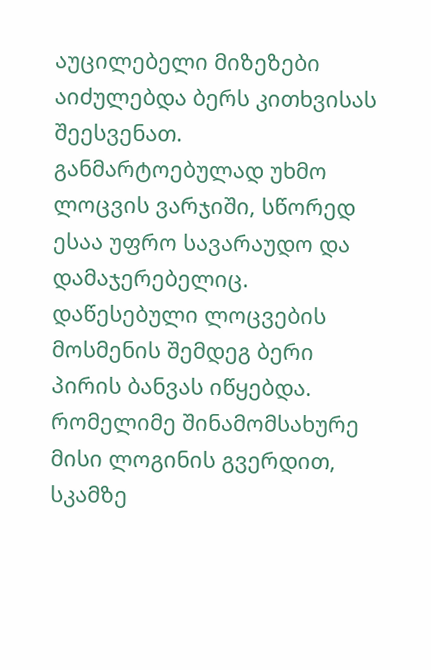აუცილებელი მიზეზები აიძულებდა ბერს კითხვისას შეესვენათ. განმარტოებულად უხმო ლოცვის ვარჯიში, სწორედ ესაა უფრო სავარაუდო და დამაჯერებელიც.
დაწესებული ლოცვების მოსმენის შემდეგ ბერი პირის ბანვას იწყებდა. რომელიმე შინამომსახურე მისი ლოგინის გვერდით, სკამზე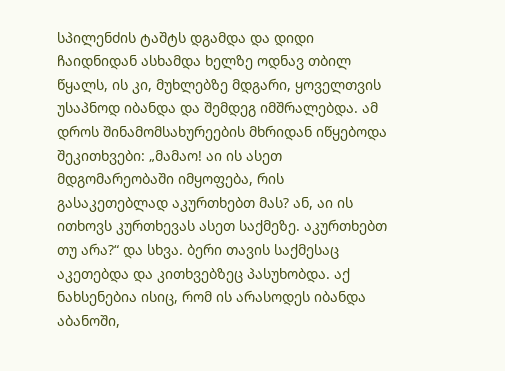სპილენძის ტაშტს დგამდა და დიდი ჩაიდნიდან ასხამდა ხელზე ოდნავ თბილ წყალს, ის კი, მუხლებზე მდგარი, ყოველთვის უსაპნოდ იბანდა და შემდეგ იმშრალებდა. ამ დროს შინამომსახურეების მხრიდან იწყებოდა შეკითხვები: „მამაო! აი ის ასეთ მდგომარეობაში იმყოფება, რის გასაკეთებლად აკურთხებთ მას? ან, აი ის ითხოვს კურთხევას ასეთ საქმეზე. აკურთხებთ თუ არა?“ და სხვა. ბერი თავის საქმესაც აკეთებდა და კითხვებზეც პასუხობდა. აქ ნახსენებია ისიც, რომ ის არასოდეს იბანდა აბანოში,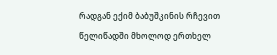რადგან ექიმ ბაბუშკინის რჩევით წელიწადში მხოლოდ ერთხელ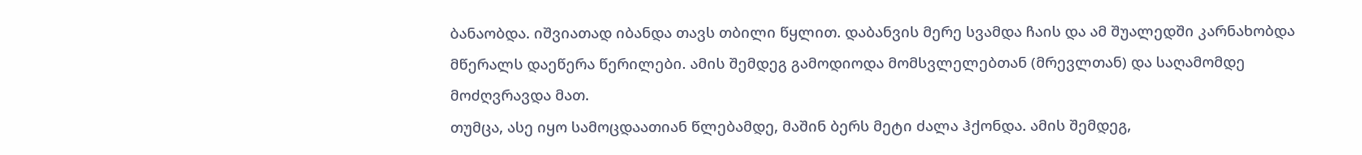ბანაობდა. იშვიათად იბანდა თავს თბილი წყლით. დაბანვის მერე სვამდა ჩაის და ამ შუალედში კარნახობდა მწერალს დაეწერა წერილები. ამის შემდეგ გამოდიოდა მომსვლელებთან (მრევლთან) და საღამომდე მოძღვრავდა მათ.
თუმცა, ასე იყო სამოცდაათიან წლებამდე, მაშინ ბერს მეტი ძალა ჰქონდა. ამის შემდეგ,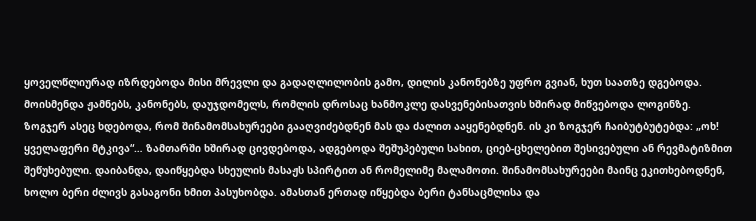ყოველწლიურად იზრდებოდა მისი მრევლი და გადაღლილობის გამო, დილის კანონებზე უფრო გვიან, ხუთ საათზე დგებოდა. მოისმენდა ჟამნებს, კანონებს, დაუჯდომელს, რომლის დროსაც ხანმოკლე დასვენებისათვის ხშირად მიწვებოდა ლოგინზე. ზოგჯერ ასეც ხდებოდა, რომ შინამომსახურეები გააღვიძებდნენ მას და ძალით ააყენებდნენ. ის კი ზოგჯერ ჩაიბუტბუტებდა: „ოხ! ყველაფერი მტკივა“… ზამთარში ხშირად ცივდებოდა, ადგებოდა შეშუპებული სახით, ციებ-ცხელებით შესივებული ან რევმატიზმით შეწუხებული. დაიბანდა, დაიწყებდა სხეულის მასაჟს სპირტით ან რომელიმე მალამოთი. შინამომსახურეები მაინც ეკითხებოდნენ, ხოლო ბერი ძლივს გასაგონი ხმით პასუხობდა. ამასთან ერთად იწყებდა ბერი ტანსაცმლისა და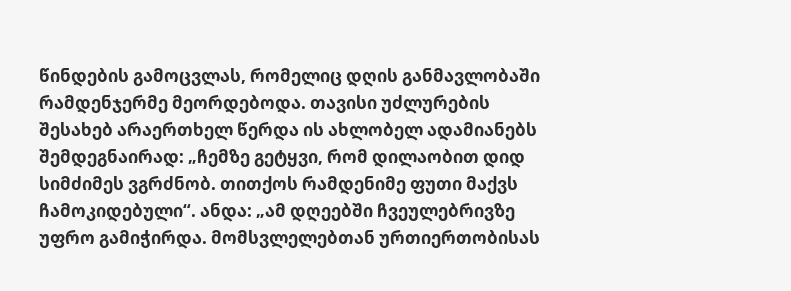წინდების გამოცვლას, რომელიც დღის განმავლობაში რამდენჯერმე მეორდებოდა. თავისი უძლურების შესახებ არაერთხელ წერდა ის ახლობელ ადამიანებს შემდეგნაირად: „ჩემზე გეტყვი, რომ დილაობით დიდ სიმძიმეს ვგრძნობ. თითქოს რამდენიმე ფუთი მაქვს ჩამოკიდებული“. ანდა: „ამ დღეებში ჩვეულებრივზე უფრო გამიჭირდა. მომსვლელებთან ურთიერთობისას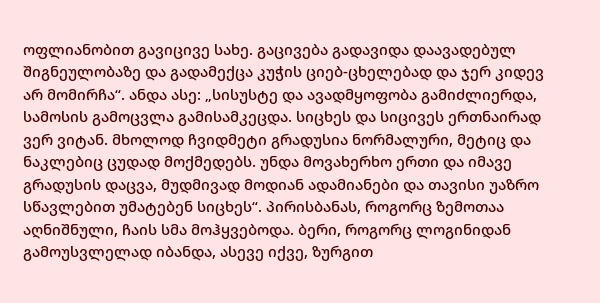ოფლიანობით გავიცივე სახე. გაცივება გადავიდა დაავადებულ შიგნეულობაზე და გადამექცა კუჭის ციებ-ცხელებად და ჯერ კიდევ არ მომირჩა“. ანდა ასე: „სისუსტე და ავადმყოფობა გამიძლიერდა, სამოსის გამოცვლა გამისამკეცდა. სიცხეს და სიცივეს ერთნაირად ვერ ვიტან. მხოლოდ ჩვიდმეტი გრადუსია ნორმალური, მეტიც და ნაკლებიც ცუდად მოქმედებს. უნდა მოვახერხო ერთი და იმავე გრადუსის დაცვა, მუდმივად მოდიან ადამიანები და თავისი უაზრო სწავლებით უმატებენ სიცხეს“. პირისბანას, როგორც ზემოთაა აღნიშნული, ჩაის სმა მოჰყვებოდა. ბერი, როგორც ლოგინიდან გამოუსვლელად იბანდა, ასევე იქვე, ზურგით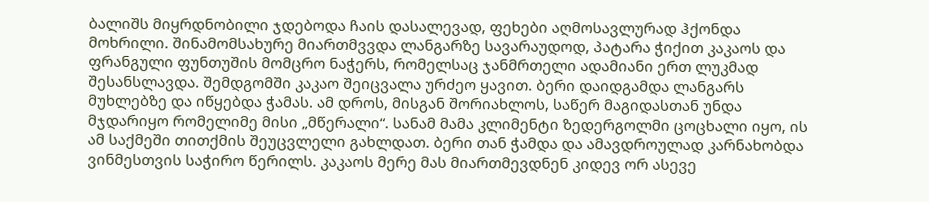ბალიშს მიყრდნობილი ჯდებოდა ჩაის დასალევად, ფეხები აღმოსავლურად ჰქონდა მოხრილი. შინამომსახურე მიართმვვდა ლანგარზე სავარაუდოდ, პატარა ჭიქით კაკაოს და ფრანგული ფუნთუშის მომცრო ნაჭერს, რომელსაც ჯანმრთელი ადამიანი ერთ ლუკმად შესანსლავდა. შემდგომში კაკაო შეიცვალა ურძეო ყავით. ბერი დაიდგამდა ლანგარს მუხლებზე და იწყებდა ჭამას. ამ დროს, მისგან შორიახლოს, საწერ მაგიდასთან უნდა მჯდარიყო რომელიმე მისი „მწერალი“. სანამ მამა კლიმენტი ზედერგოლმი ცოცხალი იყო, ის ამ საქმეში თითქმის შეუცვლელი გახლდათ. ბერი თან ჭამდა და ამავდროულად კარნახობდა ვინმესთვის საჭირო წერილს. კაკაოს მერე მას მიართმევდნენ კიდევ ორ ასევე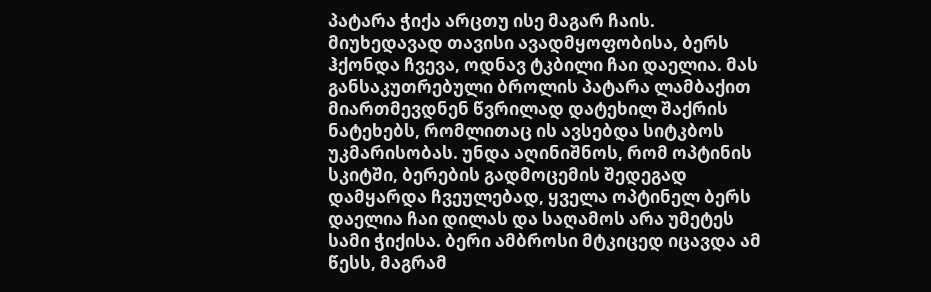პატარა ჭიქა არცთუ ისე მაგარ ჩაის. მიუხედავად თავისი ავადმყოფობისა, ბერს ჰქონდა ჩვევა, ოდნავ ტკბილი ჩაი დაელია. მას განსაკუთრებული ბროლის პატარა ლამბაქით მიართმევდნენ წვრილად დატეხილ შაქრის ნატეხებს, რომლითაც ის ავსებდა სიტკბოს უკმარისობას. უნდა აღინიშნოს, რომ ოპტინის სკიტში, ბერების გადმოცემის შედეგად დამყარდა ჩვეულებად, ყველა ოპტინელ ბერს დაელია ჩაი დილას და საღამოს არა უმეტეს სამი ჭიქისა. ბერი ამბროსი მტკიცედ იცავდა ამ წესს, მაგრამ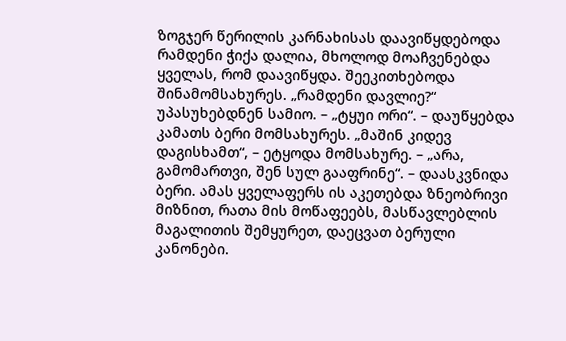ზოგჯერ წერილის კარნახისას დაავიწყდებოდა რამდენი ჭიქა დალია, მხოლოდ მოაჩვენებდა ყველას, რომ დაავიწყდა. შეეკითხებოდა შინამომსახურეს. „რამდენი დავლიე?“ უპასუხებდნენ სამიო. – „ტყუი ორი“. – დაუწყებდა კამათს ბერი მომსახურეს. „მაშინ კიდევ დაგისხამთ“, – ეტყოდა მომსახურე. – „არა, გამომართვი, შენ სულ გააფრინე“. – დაასკვნიდა ბერი. ამას ყველაფერს ის აკეთებდა ზნეობრივი მიზნით, რათა მის მოწაფეებს, მასწავლებლის მაგალითის შემყურეთ, დაეცვათ ბერული კანონები.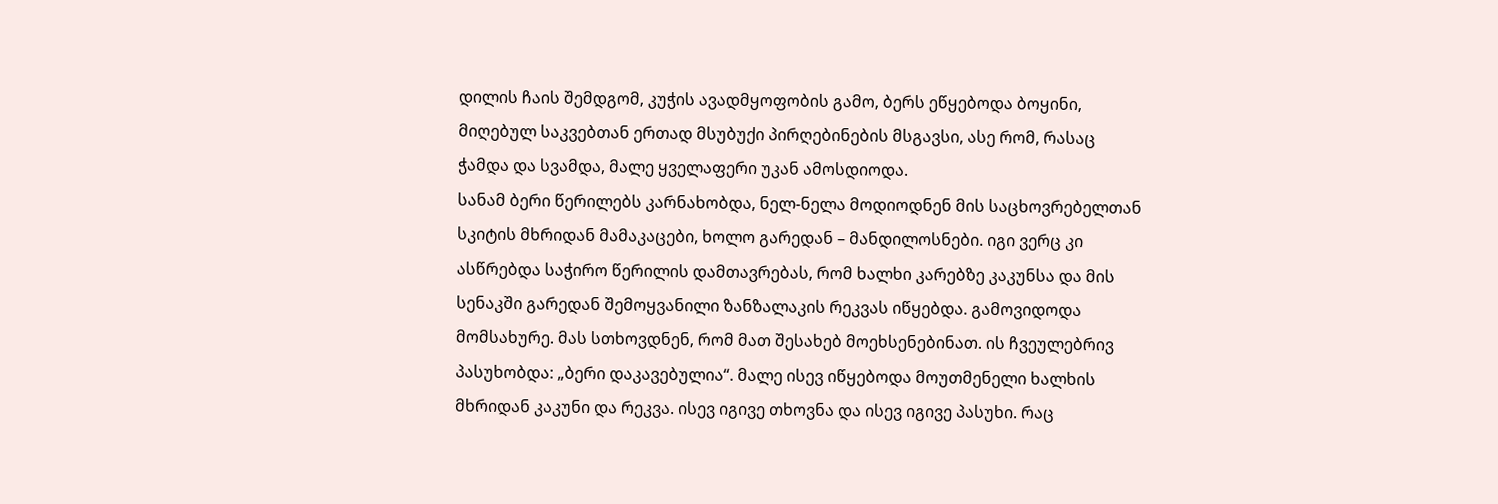დილის ჩაის შემდგომ, კუჭის ავადმყოფობის გამო, ბერს ეწყებოდა ბოყინი, მიღებულ საკვებთან ერთად მსუბუქი პირღებინების მსგავსი, ასე რომ, რასაც ჭამდა და სვამდა, მალე ყველაფერი უკან ამოსდიოდა.
სანამ ბერი წერილებს კარნახობდა, ნელ-ნელა მოდიოდნენ მის საცხოვრებელთან სკიტის მხრიდან მამაკაცები, ხოლო გარედან – მანდილოსნები. იგი ვერც კი ასწრებდა საჭირო წერილის დამთავრებას, რომ ხალხი კარებზე კაკუნსა და მის სენაკში გარედან შემოყვანილი ზანზალაკის რეკვას იწყებდა. გამოვიდოდა მომსახურე. მას სთხოვდნენ, რომ მათ შესახებ მოეხსენებინათ. ის ჩვეულებრივ პასუხობდა: „ბერი დაკავებულია“. მალე ისევ იწყებოდა მოუთმენელი ხალხის მხრიდან კაკუნი და რეკვა. ისევ იგივე თხოვნა და ისევ იგივე პასუხი. რაც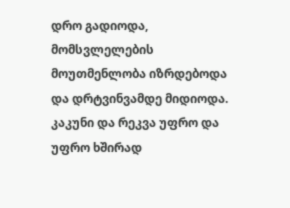დრო გადიოდა, მომსვლელების მოუთმენლობა იზრდებოდა და დრტვინვამდე მიდიოდა. კაკუნი და რეკვა უფრო და უფრო ხშირად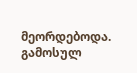მეორდებოდა. გამოსულ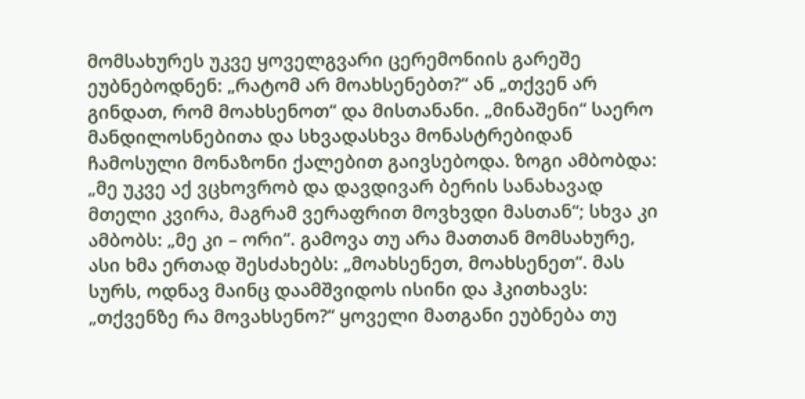მომსახურეს უკვე ყოველგვარი ცერემონიის გარეშე ეუბნებოდნენ: „რატომ არ მოახსენებთ?“ ან „თქვენ არ გინდათ, რომ მოახსენოთ“ და მისთანანი. „მინაშენი“ საერო მანდილოსნებითა და სხვადასხვა მონასტრებიდან ჩამოსული მონაზონი ქალებით გაივსებოდა. ზოგი ამბობდა: „მე უკვე აქ ვცხოვრობ და დავდივარ ბერის სანახავად მთელი კვირა, მაგრამ ვერაფრით მოვხვდი მასთან“; სხვა კი ამბობს: „მე კი – ორი“. გამოვა თუ არა მათთან მომსახურე, ასი ხმა ერთად შესძახებს: „მოახსენეთ, მოახსენეთ“. მას სურს, ოდნავ მაინც დაამშვიდოს ისინი და ჰკითხავს: „თქვენზე რა მოვახსენო?“ ყოველი მათგანი ეუბნება თუ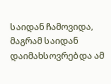საიდან ჩამოვიდა, მაგრამ საიდან დაიმახსოვრებდა ამ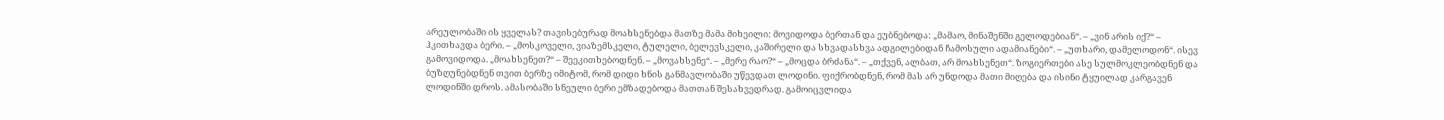არეულობაში ის ყველას? თავისებურად მოახსენებდა მათზე მამა მიხეილი: მოვიდოდა ბერთან და ეუბნებოდა: „მამაო, მინაშენში გელოდებიან“. – „ვინ არის იქ?“ – ჰკითხავდა ბერი. – „მოსკოველი, ვიაზემსკელი, ტულელი, ბელევსკელი, კაშირელი და სხვადასხვა ადგილებიდან ჩამოსული ადამიანები“. – „უთხარი, დამელოდონ“. ისევ გამოვიდოდა. „მოახსენეთ?“ – შეეკითხებოდნენ. – „მოვახსენე“. – „მერე რაო?“ – „მოცდა ბრძანა“. – „თქვენ, ალბათ, არ მოახსენეთ“. ზოგიერთები ასე სულმოკლეობდნენ და ბუზღუნებდნენ თვით ბერზე იმიტომ, რომ დიდი ხნის განმავლობაში უწევდათ ლოდინი. ფიქრობდნენ, რომ მას არ უნდოდა მათი მიღება და ისინი ტყუილად კარგავენ ლოდინში დროს. ამასობაში სნეული ბერი ემზადებოდა მათთან შესახვედრად. გამოიცვლიდა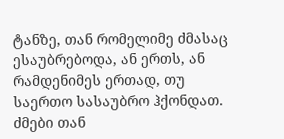ტანზე, თან რომელიმე ძმასაც ესაუბრებოდა, ან ერთს, ან რამდენიმეს ერთად, თუ საერთო სასაუბრო ჰქონდათ. ძმები თან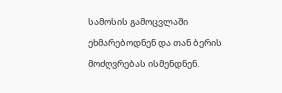სამოსის გამოცვლაში ეხმარებოდნენ და თან ბერის მოძღვრებას ისმენდნენ.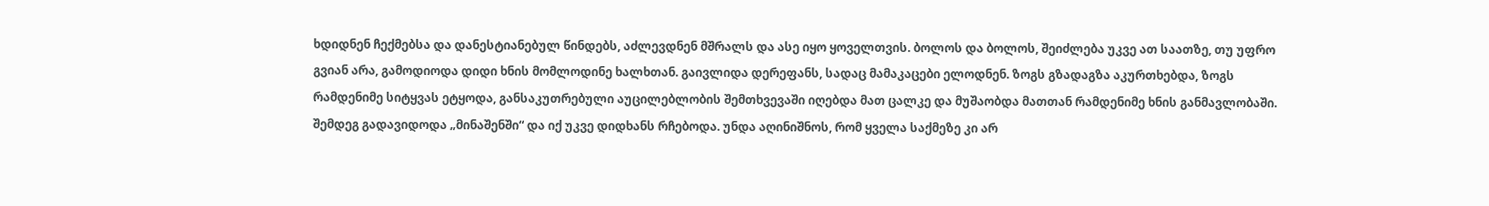ხდიდნენ ჩექმებსა და დანესტიანებულ წინდებს, აძლევდნენ მშრალს და ასე იყო ყოველთვის. ბოლოს და ბოლოს, შეიძლება უკვე ათ საათზე, თუ უფრო გვიან არა, გამოდიოდა დიდი ხნის მომლოდინე ხალხთან. გაივლიდა დერეფანს, სადაც მამაკაცები ელოდნენ. ზოგს გზადაგზა აკურთხებდა, ზოგს რამდენიმე სიტყვას ეტყოდა, განსაკუთრებული აუცილებლობის შემთხვევაში იღებდა მათ ცალკე და მუშაობდა მათთან რამდენიმე ხნის განმავლობაში. შემდეგ გადავიდოდა „მინაშენში“ და იქ უკვე დიდხანს რჩებოდა. უნდა აღინიშნოს, რომ ყველა საქმეზე კი არ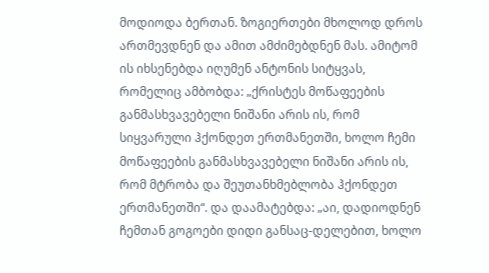მოდიოდა ბერთან. ზოგიერთები მხოლოდ დროს ართმევდნენ და ამით ამძიმებდნენ მას. ამიტომ ის იხსენებდა იღუმენ ანტონის სიტყვას, რომელიც ამბობდა: „ქრისტეს მოწაფეების განმასხვავებელი ნიშანი არის ის, რომ სიყვარული ჰქონდეთ ერთმანეთში, ხოლო ჩემი მოწაფეების განმასხვავებელი ნიშანი არის ის, რომ მტრობა და შეუთანხმებლობა ჰქონდეთ ერთმანეთში“. და დაამატებდა: „აი, დადიოდნენ ჩემთან გოგოები დიდი განსაც-დელებით, ხოლო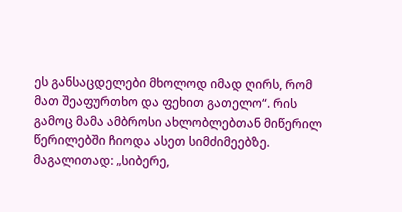ეს განსაცდელები მხოლოდ იმად ღირს, რომ მათ შეაფურთხო და ფეხით გათელო“. რის გამოც მამა ამბროსი ახლობლებთან მიწერილ წერილებში ჩიოდა ასეთ სიმძიმეებზე. მაგალითად: „სიბერე,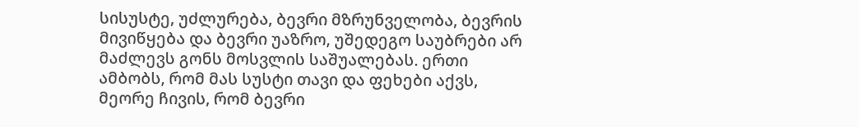სისუსტე, უძლურება, ბევრი მზრუნველობა, ბევრის მივიწყება და ბევრი უაზრო, უშედეგო საუბრები არ მაძლევს გონს მოსვლის საშუალებას. ერთი ამბობს, რომ მას სუსტი თავი და ფეხები აქვს, მეორე ჩივის, რომ ბევრი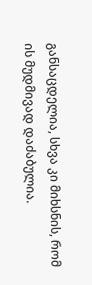განსაცდელია, სხვა კი მიხსნის, რომ ის მუდმივად დაძაბულია.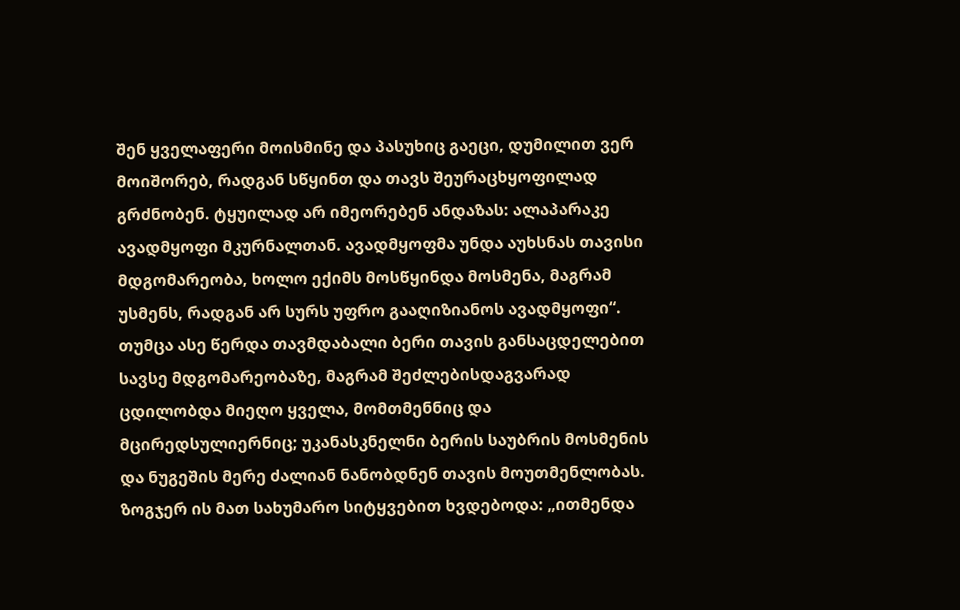შენ ყველაფერი მოისმინე და პასუხიც გაეცი, დუმილით ვერ მოიშორებ, რადგან სწყინთ და თავს შეურაცხყოფილად გრძნობენ. ტყუილად არ იმეორებენ ანდაზას: ალაპარაკე ავადმყოფი მკურნალთან. ავადმყოფმა უნდა აუხსნას თავისი მდგომარეობა, ხოლო ექიმს მოსწყინდა მოსმენა, მაგრამ უსმენს, რადგან არ სურს უფრო გააღიზიანოს ავადმყოფი“. თუმცა ასე წერდა თავმდაბალი ბერი თავის განსაცდელებით სავსე მდგომარეობაზე, მაგრამ შეძლებისდაგვარად ცდილობდა მიეღო ყველა, მომთმენნიც და მცირედსულიერნიც; უკანასკნელნი ბერის საუბრის მოსმენის და ნუგეშის მერე ძალიან ნანობდნენ თავის მოუთმენლობას. ზოგჯერ ის მათ სახუმარო სიტყვებით ხვდებოდა: „ითმენდა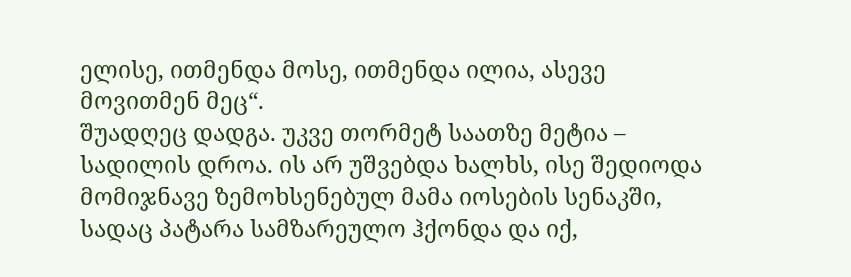ელისე, ითმენდა მოსე, ითმენდა ილია, ასევე მოვითმენ მეც“.
შუადღეც დადგა. უკვე თორმეტ საათზე მეტია – სადილის დროა. ის არ უშვებდა ხალხს, ისე შედიოდა მომიჯნავე ზემოხსენებულ მამა იოსების სენაკში, სადაც პატარა სამზარეულო ჰქონდა და იქ,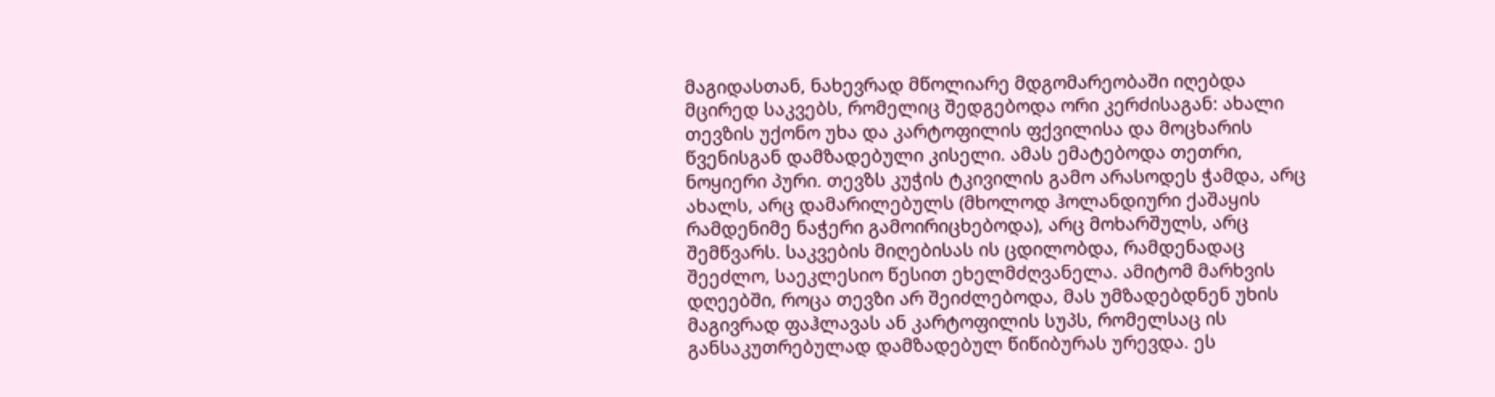მაგიდასთან, ნახევრად მწოლიარე მდგომარეობაში იღებდა მცირედ საკვებს, რომელიც შედგებოდა ორი კერძისაგან: ახალი თევზის უქონო უხა და კარტოფილის ფქვილისა და მოცხარის წვენისგან დამზადებული კისელი. ამას ემატებოდა თეთრი, ნოყიერი პური. თევზს კუჭის ტკივილის გამო არასოდეს ჭამდა, არც ახალს, არც დამარილებულს (მხოლოდ ჰოლანდიური ქაშაყის რამდენიმე ნაჭერი გამოირიცხებოდა), არც მოხარშულს, არც შემწვარს. საკვების მიღებისას ის ცდილობდა, რამდენადაც შეეძლო, საეკლესიო წესით ეხელმძღვანელა. ამიტომ მარხვის დღეებში, როცა თევზი არ შეიძლებოდა, მას უმზადებდნენ უხის მაგივრად ფაჰლავას ან კარტოფილის სუპს, რომელსაც ის განსაკუთრებულად დამზადებულ წიწიბურას ურევდა. ეს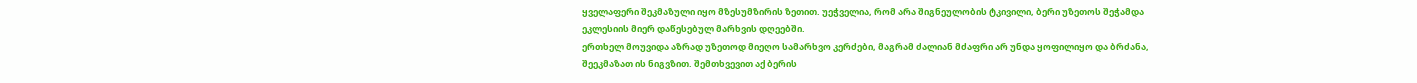ყველაფერი შეკმაზული იყო მზესუმზირის ზეთით. უეჭველია, რომ არა შიგნეულობის ტკივილი, ბერი უზეთოს შეჭამდა ეკლესიის მიერ დაწესებულ მარხვის დღეებში.
ერთხელ მოუვიდა აზრად უზეთოდ მიეღო სამარხვო კერძები, მაგრამ ძალიან მძაფრი არ უნდა ყოფილიყო და ბრძანა, შეეკმაზათ ის ნიგვზით. შემთხვევით აქ ბერის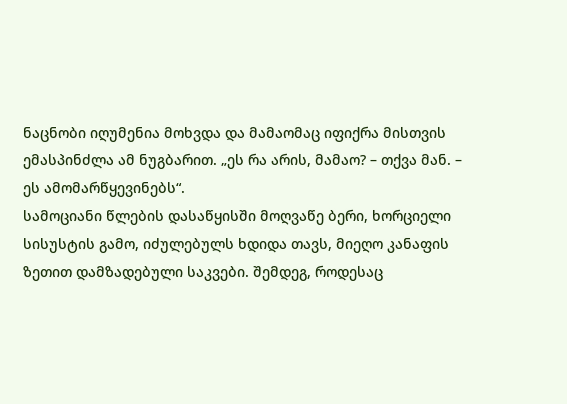ნაცნობი იღუმენია მოხვდა და მამაომაც იფიქრა მისთვის ემასპინძლა ამ ნუგბარით. „ეს რა არის, მამაო? – თქვა მან. – ეს ამომარწყევინებს“.
სამოციანი წლების დასაწყისში მოღვაწე ბერი, ხორციელი სისუსტის გამო, იძულებულს ხდიდა თავს, მიეღო კანაფის ზეთით დამზადებული საკვები. შემდეგ, როდესაც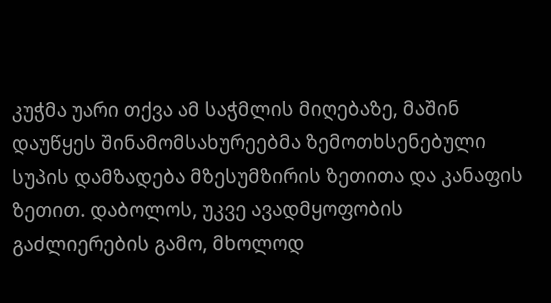კუჭმა უარი თქვა ამ საჭმლის მიღებაზე, მაშინ დაუწყეს შინამომსახურეებმა ზემოთხსენებული სუპის დამზადება მზესუმზირის ზეთითა და კანაფის ზეთით. დაბოლოს, უკვე ავადმყოფობის გაძლიერების გამო, მხოლოდ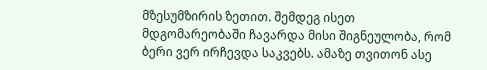მზესუმზირის ზეთით. შემდეგ ისეთ მდგომარეობაში ჩავარდა მისი შიგნეულობა, რომ ბერი ვერ ირჩევდა საკვებს. ამაზე თვითონ ასე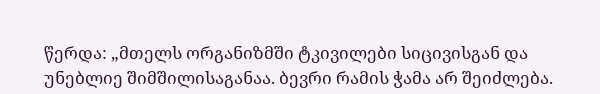წერდა: „მთელს ორგანიზმში ტკივილები სიცივისგან და უნებლიე შიმშილისაგანაა. ბევრი რამის ჭამა არ შეიძლება.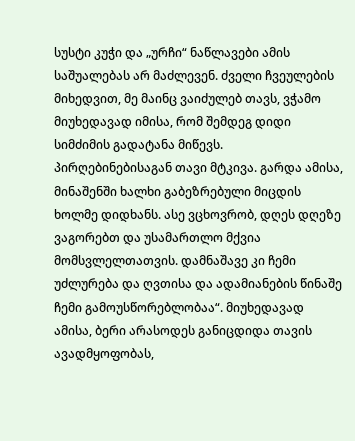სუსტი კუჭი და „ურჩი“ ნაწლავები ამის საშუალებას არ მაძლევენ. ძველი ჩვეულების მიხედვით, მე მაინც ვაიძულებ თავს, ვჭამო მიუხედავად იმისა, რომ შემდეგ დიდი სიმძიმის გადატანა მიწევს. პირღებინებისაგან თავი მტკივა. გარდა ამისა, მინაშენში ხალხი გაბეზრებული მიცდის ხოლმე დიდხანს. ასე ვცხოვრობ, დღეს დღეზე ვაგორებთ და უსამართლო მქვია მომსვლელთათვის. დამნაშავე კი ჩემი უძლურება და ღვთისა და ადამიანების წინაშე ჩემი გამოუსწორებლობაა“. მიუხედავად ამისა, ბერი არასოდეს განიცდიდა თავის ავადმყოფობას,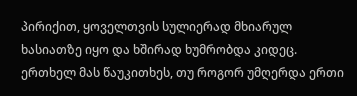პირიქით, ყოველთვის სულიერად მხიარულ ხასიათზე იყო და ხშირად ხუმრობდა კიდეც. ერთხელ მას წაუკითხეს, თუ როგორ უმღერდა ერთი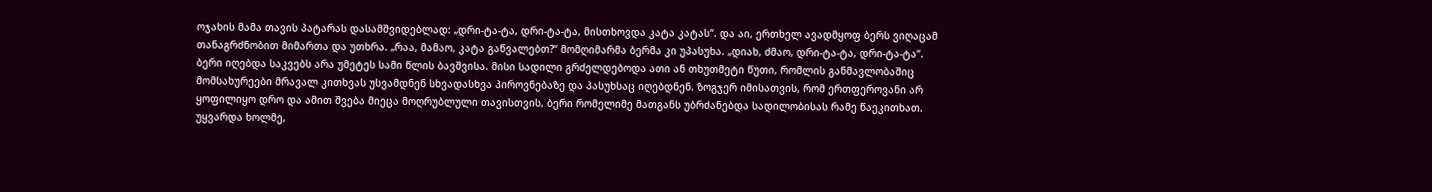ოჯახის მამა თავის პატარას დასამშვიდებლად: „დრი-ტა-ტა, დრი-ტა-ტა, მისთხოვდა კატა კატას“. და აი, ერთხელ ავადმყოფ ბერს ვიღაცამ თანაგრძნობით მიმართა და უთხრა. „რაა, მამაო, კატა გაწვალებთ?“ მომღიმარმა ბერმა კი უპასუხა. „დიახ, ძმაო, დრი-ტა-ტა, დრი-ტა-ტა“.
ბერი იღებდა საკვებს არა უმეტეს სამი წლის ბავშვისა. მისი სადილი გრძელდებოდა ათი ან თხუთმეტი წუთი, რომლის განმავლობაშიც მომსახურეები მრავალ კითხვას უსვამდნენ სხვადასხვა პიროვნებაზე და პასუხსაც იღებდნენ. ზოგჯერ იმისათვის, რომ ერთფეროვანი არ ყოფილიყო დრო და ამით შვება მიეცა მოღრუბლული თავისთვის, ბერი რომელიმე მათგანს უბრძანებდა სადილობისას რამე წაეკითხათ. უყვარდა ხოლმე,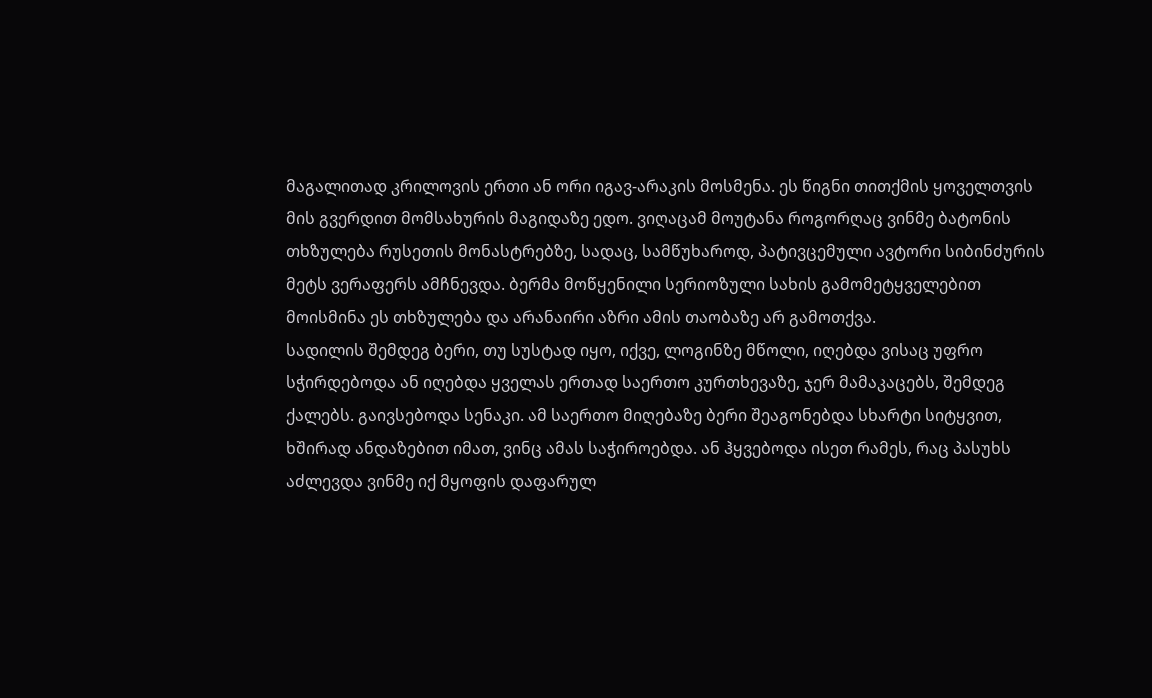მაგალითად კრილოვის ერთი ან ორი იგავ-არაკის მოსმენა. ეს წიგნი თითქმის ყოველთვის მის გვერდით მომსახურის მაგიდაზე ედო. ვიღაცამ მოუტანა როგორღაც ვინმე ბატონის თხზულება რუსეთის მონასტრებზე, სადაც, სამწუხაროდ, პატივცემული ავტორი სიბინძურის მეტს ვერაფერს ამჩნევდა. ბერმა მოწყენილი სერიოზული სახის გამომეტყველებით მოისმინა ეს თხზულება და არანაირი აზრი ამის თაობაზე არ გამოთქვა.
სადილის შემდეგ ბერი, თუ სუსტად იყო, იქვე, ლოგინზე მწოლი, იღებდა ვისაც უფრო სჭირდებოდა ან იღებდა ყველას ერთად საერთო კურთხევაზე, ჯერ მამაკაცებს, შემდეგ ქალებს. გაივსებოდა სენაკი. ამ საერთო მიღებაზე ბერი შეაგონებდა სხარტი სიტყვით, ხშირად ანდაზებით იმათ, ვინც ამას საჭიროებდა. ან ჰყვებოდა ისეთ რამეს, რაც პასუხს აძლევდა ვინმე იქ მყოფის დაფარულ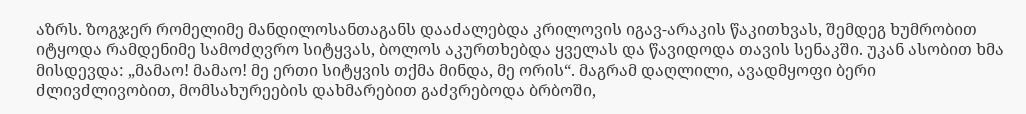აზრს. ზოგჯერ რომელიმე მანდილოსანთაგანს დააძალებდა კრილოვის იგავ-არაკის წაკითხვას, შემდეგ ხუმრობით იტყოდა რამდენიმე სამოძღვრო სიტყვას, ბოლოს აკურთხებდა ყველას და წავიდოდა თავის სენაკში. უკან ასობით ხმა მისდევდა: „მამაო! მამაო! მე ერთი სიტყვის თქმა მინდა, მე ორის“. მაგრამ დაღლილი, ავადმყოფი ბერი ძლივძლივობით, მომსახურეების დახმარებით გაძვრებოდა ბრბოში,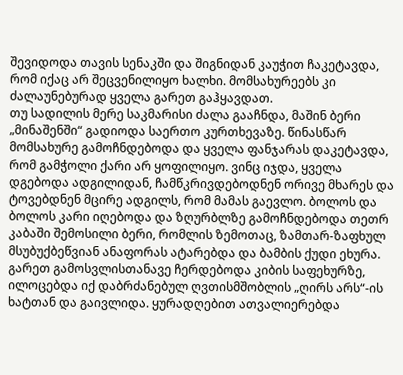შევიდოდა თავის სენაკში და შიგნიდან კაუჭით ჩაკეტავდა, რომ იქაც არ შეცვენილიყო ხალხი. მომსახურეებს კი ძალაუნებურად ყველა გარეთ გაჰყავდათ.
თუ სადილის მერე საკმარისი ძალა გააჩნდა, მაშინ ბერი „მინაშენში“ გადიოდა საერთო კურთხევაზე. წინასწარ მომსახურე გამოჩნდებოდა და ყველა ფანჯარას დაკეტავდა, რომ გამჭოლი ქარი არ ყოფილიყო. ვინც იჯდა, ყველა დგებოდა ადგილიდან, ჩამწკრივდებოდნენ ორივე მხარეს და ტოვებდნენ მცირე ადგილს, რომ მამას გაევლო. ბოლოს და ბოლოს კარი იღებოდა და ზღურბლზე გამოჩნდებოდა თეთრ კაბაში შემოსილი ბერი, რომლის ზემოთაც, ზამთარ-ზაფხულ მსუბუქბეწვიან ანაფორას ატარებდა და ბამბის ქუდი ეხურა. გარეთ გამოსვლისთანავე ჩერდებოდა კიბის საფეხურზე, ილოცებდა იქ დაბრძანებულ ღვთისმშობლის „ღირს არს“-ის ხატთან და გაივლიდა. ყურადღებით ათვალიერებდა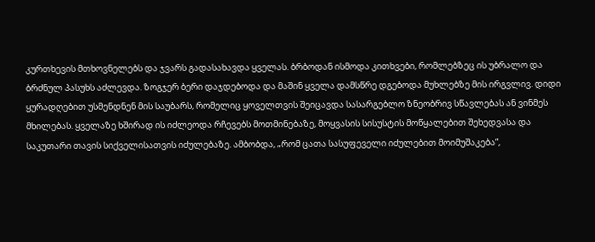კურთხევის მთხოვნელებს და ჯვარს გადასახავდა ყველას. ბრბოდან ისმოდა კითხვები, რომლებზეც ის უბრალო და ბრძნულ პასუხს აძლევდა. ზოგჯერ ბერი დაჯდებოდა და მაშინ ყველა დამსწრე დგებოდა მუხლებზე მის ირგვლივ. დიდი ყურადღებით უსმენდნენ მის საუბარს, რომელიც ყოველთვის შეიცავდა სასარგებლო ზნეობრივ სწავლებას ან ვინმეს მხილებას. ყველაზე ხშირად ის იძლეოდა რჩევებს მოთმინებაზე, მოყვასის სისუსტის მოწყალებით შეხედვასა და საკუთარი თავის სიქველისათვის იძულებაზე. ამბობდა, „რომ ცათა სასუფეველი იძულებით მოიმუშაკება“,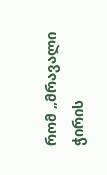რომ „მრავალი ჭირის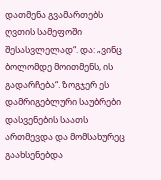დათმენა გვამართებს ღვთის სამეფოში შესასვლელად“. და: „ვინც ბოლომდე მოითმენს, ის გადარჩება“. ზოგჯერ ეს დამრიგებლური საუბრები დასვენების საათს ართმევდა და მომსახურეც გაახსენებდა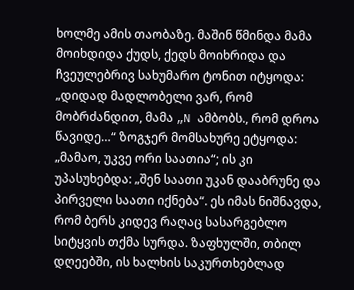ხოლმე ამის თაობაზე. მაშინ წმინდა მამა მოიხდიდა ქუდს, ქედს მოიხრიდა და ჩვეულებრივ სახუმარო ტონით იტყოდა: „დიდად მადლობელი ვარ, რომ მობრძანდით, მამა „N ამბობს., რომ დროა წავიდე…“ ზოგჯერ მომსახურე ეტყოდა: „მამაო, უკვე ორი საათია“; ის კი უპასუხებდა: „შენ საათი უკან დააბრუნე და პირველი საათი იქნება“. ეს იმას ნიშნავდა, რომ ბერს კიდევ რაღაც სასარგებლო სიტყვის თქმა სურდა. ზაფხულში, თბილ დღეებში, ის ხალხის საკურთხებლად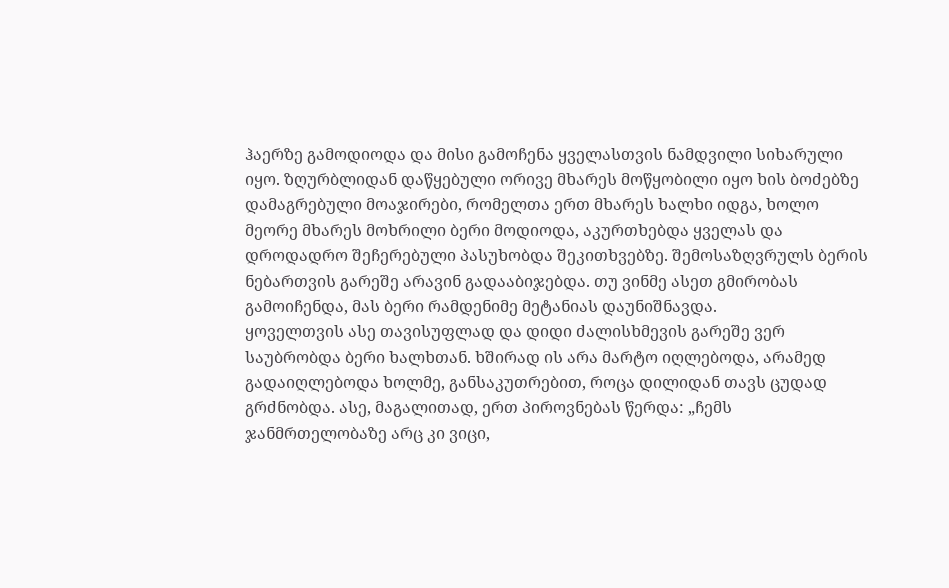ჰაერზე გამოდიოდა და მისი გამოჩენა ყველასთვის ნამდვილი სიხარული იყო. ზღურბლიდან დაწყებული ორივე მხარეს მოწყობილი იყო ხის ბოძებზე დამაგრებული მოაჯირები, რომელთა ერთ მხარეს ხალხი იდგა, ხოლო მეორე მხარეს მოხრილი ბერი მოდიოდა, აკურთხებდა ყველას და დროდადრო შეჩერებული პასუხობდა შეკითხვებზე. შემოსაზღვრულს ბერის ნებართვის გარეშე არავინ გადააბიჯებდა. თუ ვინმე ასეთ გმირობას გამოიჩენდა, მას ბერი რამდენიმე მეტანიას დაუნიშნავდა.
ყოველთვის ასე თავისუფლად და დიდი ძალისხმევის გარეშე ვერ საუბრობდა ბერი ხალხთან. ხშირად ის არა მარტო იღლებოდა, არამედ გადაიღლებოდა ხოლმე, განსაკუთრებით, როცა დილიდან თავს ცუდად გრძნობდა. ასე, მაგალითად, ერთ პიროვნებას წერდა: „ჩემს ჯანმრთელობაზე არც კი ვიცი,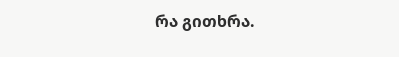რა გითხრა.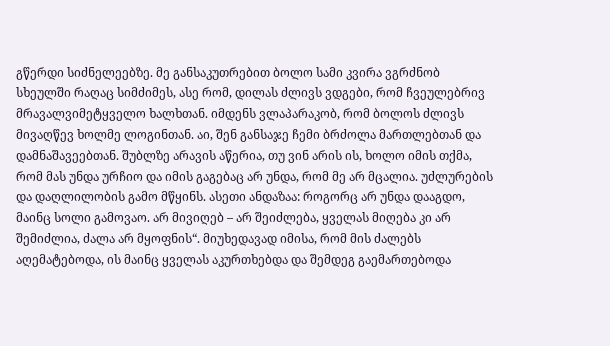გწერდი სიძნელეებზე. მე განსაკუთრებით ბოლო სამი კვირა ვგრძნობ სხეულში რაღაც სიმძიმეს, ასე რომ, დილას ძლივს ვდგები, რომ ჩვეულებრივ მრავალვიმეტყველო ხალხთან. იმდენს ვლაპარაკობ, რომ ბოლოს ძლივს მივაღწევ ხოლმე ლოგინთან. აი, შენ განსაჯე ჩემი ბრძოლა მართლებთან და დამნაშავეებთან. შუბლზე არავის აწერია, თუ ვინ არის ის, ხოლო იმის თქმა, რომ მას უნდა ურჩიო და იმის გაგებაც არ უნდა, რომ მე არ მცალია. უძლურების და დაღლილობის გამო მწყინს. ასეთი ანდაზაა: როგორც არ უნდა დააგდო, მაინც სოლი გამოვაო. არ მივიღებ – არ შეიძლება, ყველას მიღება კი არ შემიძლია, ძალა არ მყოფნის“. მიუხედავად იმისა, რომ მის ძალებს აღემატებოდა, ის მაინც ყველას აკურთხებდა და შემდეგ გაემართებოდა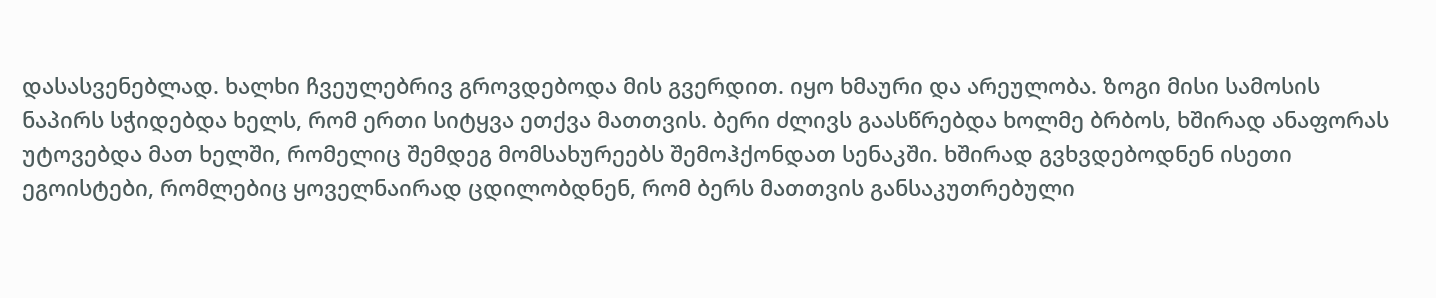დასასვენებლად. ხალხი ჩვეულებრივ გროვდებოდა მის გვერდით. იყო ხმაური და არეულობა. ზოგი მისი სამოსის ნაპირს სჭიდებდა ხელს, რომ ერთი სიტყვა ეთქვა მათთვის. ბერი ძლივს გაასწრებდა ხოლმე ბრბოს, ხშირად ანაფორას უტოვებდა მათ ხელში, რომელიც შემდეგ მომსახურეებს შემოჰქონდათ სენაკში. ხშირად გვხვდებოდნენ ისეთი ეგოისტები, რომლებიც ყოველნაირად ცდილობდნენ, რომ ბერს მათთვის განსაკუთრებული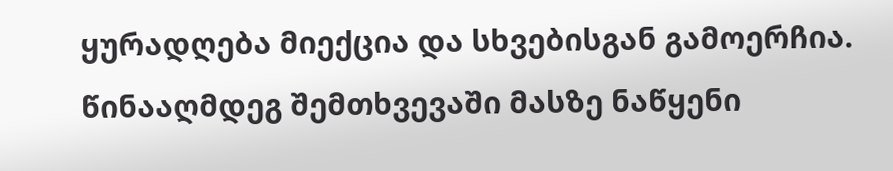ყურადღება მიექცია და სხვებისგან გამოერჩია. წინააღმდეგ შემთხვევაში მასზე ნაწყენი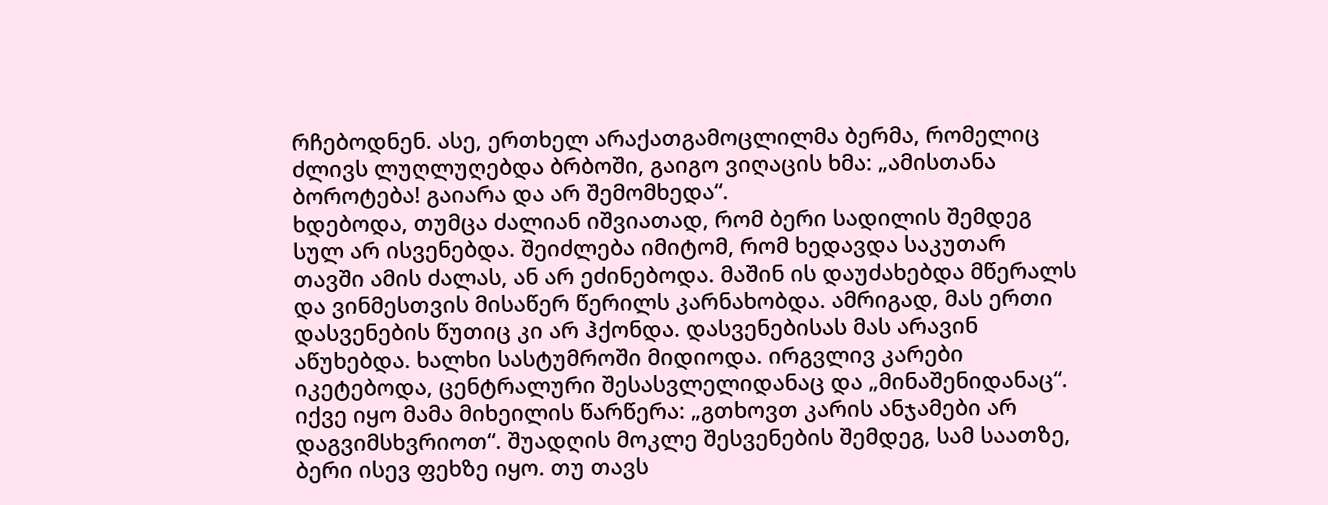რჩებოდნენ. ასე, ერთხელ არაქათგამოცლილმა ბერმა, რომელიც ძლივს ლუღლუღებდა ბრბოში, გაიგო ვიღაცის ხმა: „ამისთანა ბოროტება! გაიარა და არ შემომხედა“.
ხდებოდა, თუმცა ძალიან იშვიათად, რომ ბერი სადილის შემდეგ სულ არ ისვენებდა. შეიძლება იმიტომ, რომ ხედავდა საკუთარ თავში ამის ძალას, ან არ ეძინებოდა. მაშინ ის დაუძახებდა მწერალს და ვინმესთვის მისაწერ წერილს კარნახობდა. ამრიგად, მას ერთი დასვენების წუთიც კი არ ჰქონდა. დასვენებისას მას არავინ აწუხებდა. ხალხი სასტუმროში მიდიოდა. ირგვლივ კარები იკეტებოდა, ცენტრალური შესასვლელიდანაც და „მინაშენიდანაც“. იქვე იყო მამა მიხეილის წარწერა: „გთხოვთ კარის ანჯამები არ დაგვიმსხვრიოთ“. შუადღის მოკლე შესვენების შემდეგ, სამ საათზე, ბერი ისევ ფეხზე იყო. თუ თავს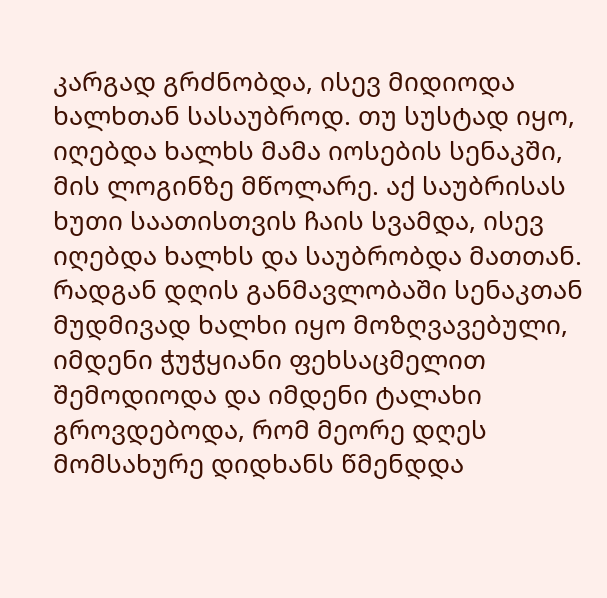კარგად გრძნობდა, ისევ მიდიოდა ხალხთან სასაუბროდ. თუ სუსტად იყო, იღებდა ხალხს მამა იოსების სენაკში, მის ლოგინზე მწოლარე. აქ საუბრისას ხუთი საათისთვის ჩაის სვამდა, ისევ იღებდა ხალხს და საუბრობდა მათთან. რადგან დღის განმავლობაში სენაკთან მუდმივად ხალხი იყო მოზღვავებული, იმდენი ჭუჭყიანი ფეხსაცმელით შემოდიოდა და იმდენი ტალახი გროვდებოდა, რომ მეორე დღეს მომსახურე დიდხანს წმენდდა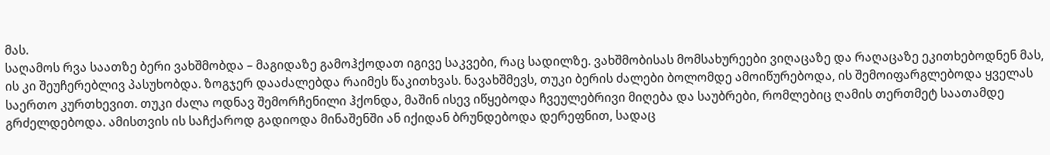მას.
საღამოს რვა საათზე ბერი ვახშმობდა – მაგიდაზე გამოჰქოდათ იგივე საკვები, რაც სადილზე. ვახშმობისას მომსახურეები ვიღაცაზე და რაღაცაზე ეკითხებოდნენ მას, ის კი შეუჩერებლივ პასუხობდა. ზოგჯერ დააძალებდა რაიმეს წაკითხვას. ნავახშმევს, თუკი ბერის ძალები ბოლომდე ამოიწურებოდა, ის შემოიფარგლებოდა ყველას საერთო კურთხევით. თუკი ძალა ოდნავ შემორჩენილი ჰქონდა, მაშინ ისევ იწყებოდა ჩვეულებრივი მიღება და საუბრები, რომლებიც ღამის თერთმეტ საათამდე გრძელდებოდა. ამისთვის ის საჩქაროდ გადიოდა მინაშენში ან იქიდან ბრუნდებოდა დერეფნით, სადაც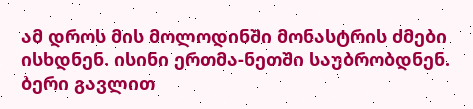ამ დროს მის მოლოდინში მონასტრის ძმები ისხდნენ. ისინი ერთმა-ნეთში საუბრობდნენ. ბერი გავლით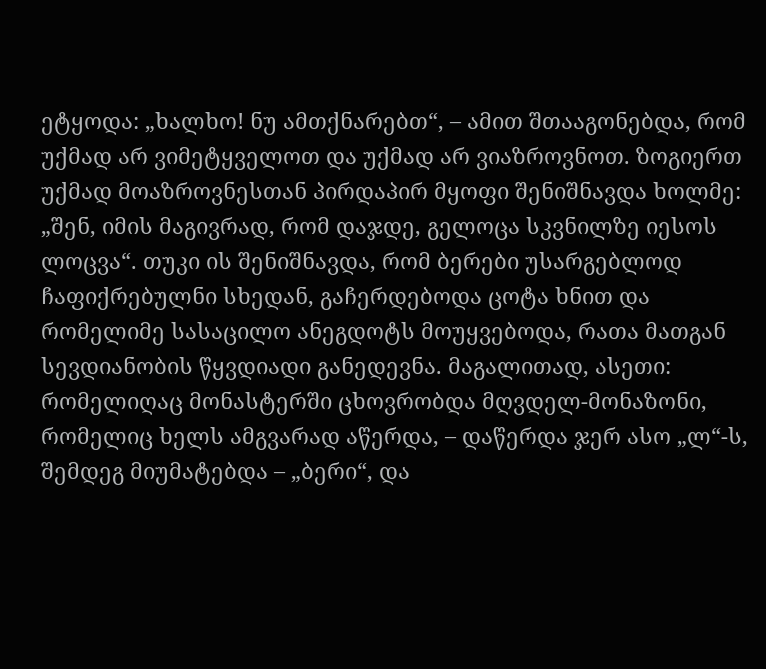ეტყოდა: „ხალხო! ნუ ამთქნარებთ“, – ამით შთააგონებდა, რომ უქმად არ ვიმეტყველოთ და უქმად არ ვიაზროვნოთ. ზოგიერთ უქმად მოაზროვნესთან პირდაპირ მყოფი შენიშნავდა ხოლმე: „შენ, იმის მაგივრად, რომ დაჯდე, გელოცა სკვნილზე იესოს ლოცვა“. თუკი ის შენიშნავდა, რომ ბერები უსარგებლოდ ჩაფიქრებულნი სხედან, გაჩერდებოდა ცოტა ხნით და რომელიმე სასაცილო ანეგდოტს მოუყვებოდა, რათა მათგან სევდიანობის წყვდიადი განედევნა. მაგალითად, ასეთი: რომელიღაც მონასტერში ცხოვრობდა მღვდელ-მონაზონი, რომელიც ხელს ამგვარად აწერდა, – დაწერდა ჯერ ასო „ლ“-ს, შემდეგ მიუმატებდა – „ბერი“, და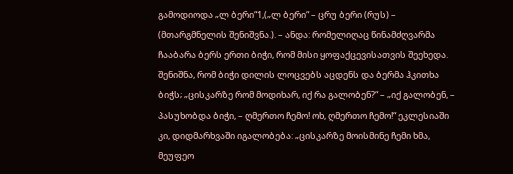გამოდიოდა „ლ ბერი“1,(„ლ ბერი“ – ცრუ ბერი (რუს) – (მთარგმნელის შენიშვნა.). – ანდა: რომელიღაც წინამძღვარმა ჩააბარა ბერს ერთი ბიჭი, რომ მისი ყოფაქცევისათვის შეეხედა. შენიშნა, რომ ბიჭი დილის ლოცვებს აცდენს და ბერმა ჰკითხა ბიჭს; „ცისკარზე რომ მოდიხარ, იქ რა გალობენ?“ – „იქ გალობენ, – პასუხობდა ბიჭი, – ღმერთო ჩემო! ოხ, ღმერთო ჩემო!“ ეკლესიაში კი, დიდმარხვაში იგალობება: „ცისკარზე მოისმინე ჩემი ხმა, მეუფეო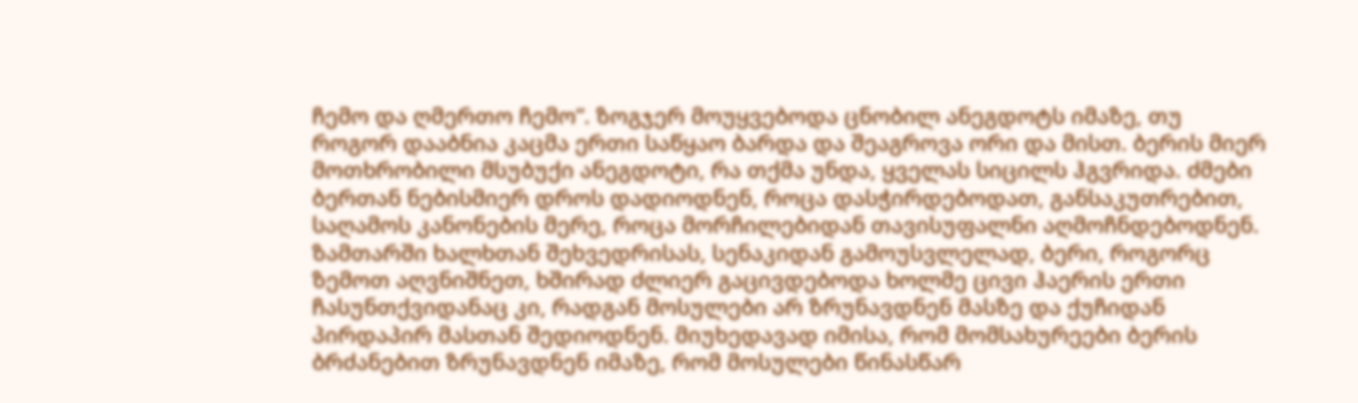ჩემო და ღმერთო ჩემო“. ზოგჯერ მოუყვებოდა ცნობილ ანეგდოტს იმაზე, თუ როგორ დააბნია კაცმა ერთი საწყაო ბარდა და შეაგროვა ორი და მისთ. ბერის მიერ მოთხრობილი მსუბუქი ანეგდოტი, რა თქმა უნდა, ყველას სიცილს ჰგვრიდა. ძმები ბერთან ნებისმიერ დროს დადიოდნენ, როცა დასჭირდებოდათ, განსაკუთრებით, საღამოს კანონების მერე, როცა მორჩილებიდან თავისუფალნი აღმოჩნდებოდნენ.
ზამთარში ხალხთან შეხვედრისას, სენაკიდან გამოუსვლელად, ბერი, როგორც ზემოთ აღვნიშნეთ, ხშირად ძლიერ გაცივდებოდა ხოლმე ცივი ჰაერის ერთი ჩასუნთქვიდანაც კი, რადგან მოსულები არ ზრუნავდნენ მასზე და ქუჩიდან პირდაპირ მასთან შედიოდნენ. მიუხედავად იმისა, რომ მომსახურეები ბერის ბრძანებით ზრუნავდნენ იმაზე, რომ მოსულები წინასწარ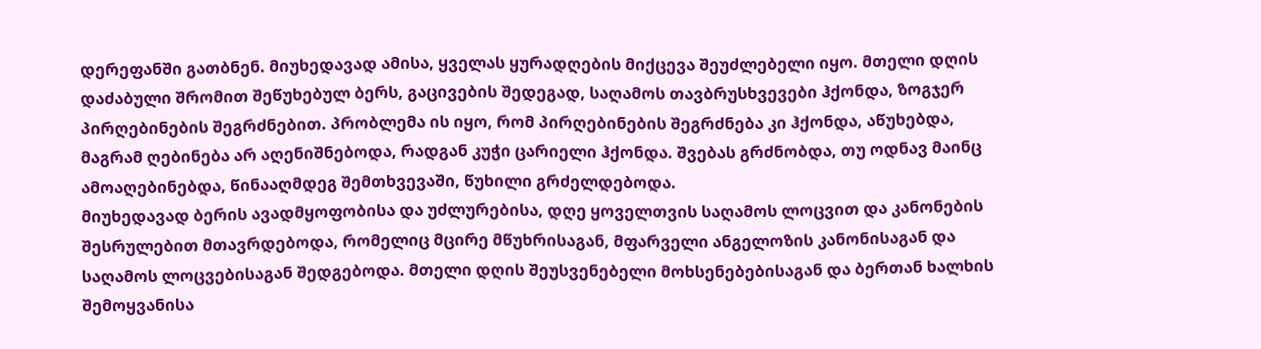დერეფანში გათბნენ. მიუხედავად ამისა, ყველას ყურადღების მიქცევა შეუძლებელი იყო. მთელი დღის დაძაბული შრომით შეწუხებულ ბერს, გაცივების შედეგად, საღამოს თავბრუსხვევები ჰქონდა, ზოგჯერ პირღებინების შეგრძნებით. პრობლემა ის იყო, რომ პირღებინების შეგრძნება კი ჰქონდა, აწუხებდა, მაგრამ ღებინება არ აღენიშნებოდა, რადგან კუჭი ცარიელი ჰქონდა. შვებას გრძნობდა, თუ ოდნავ მაინც ამოაღებინებდა, წინააღმდეგ შემთხვევაში, წუხილი გრძელდებოდა.
მიუხედავად ბერის ავადმყოფობისა და უძლურებისა, დღე ყოველთვის საღამოს ლოცვით და კანონების შესრულებით მთავრდებოდა, რომელიც მცირე მწუხრისაგან, მფარველი ანგელოზის კანონისაგან და საღამოს ლოცვებისაგან შედგებოდა. მთელი დღის შეუსვენებელი მოხსენებებისაგან და ბერთან ხალხის შემოყვანისა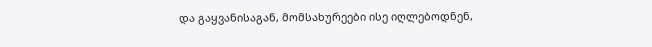და გაყვანისაგან, მომსახურეები ისე იღლებოდნენ,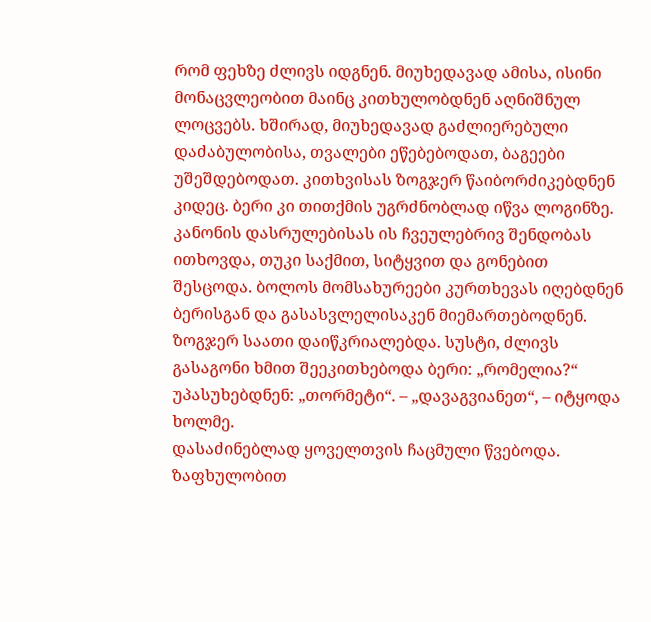რომ ფეხზე ძლივს იდგნენ. მიუხედავად ამისა, ისინი მონაცვლეობით მაინც კითხულობდნენ აღნიშნულ ლოცვებს. ხშირად, მიუხედავად გაძლიერებული დაძაბულობისა, თვალები ეწებებოდათ, ბაგეები უშეშდებოდათ. კითხვისას ზოგჯერ წაიბორძიკებდნენ კიდეც. ბერი კი თითქმის უგრძნობლად იწვა ლოგინზე. კანონის დასრულებისას ის ჩვეულებრივ შენდობას ითხოვდა, თუკი საქმით, სიტყვით და გონებით შესცოდა. ბოლოს მომსახურეები კურთხევას იღებდნენ ბერისგან და გასასვლელისაკენ მიემართებოდნენ. ზოგჯერ საათი დაიწკრიალებდა. სუსტი, ძლივს გასაგონი ხმით შეეკითხებოდა ბერი: „რომელია?“ უპასუხებდნენ: „თორმეტი“. – „დავაგვიანეთ“, – იტყოდა ხოლმე.
დასაძინებლად ყოველთვის ჩაცმული წვებოდა. ზაფხულობით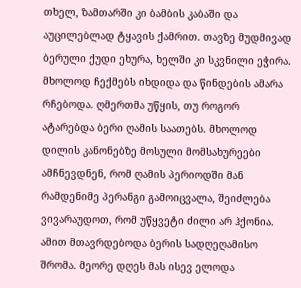თხელ, ზამთარში კი ბამბის კაბაში და აუცილებლად ტყავის ქამრით. თავზე მუდმივად ბერული ქუდი ეხურა, ხელში კი სკვნილი ეჭირა. მხოლოდ ჩექმებს იხდიდა და წინდების ამარა რჩებოდა. ღმერთმა უწყის, თუ როგორ ატარებდა ბერი ღამის საათებს. მხოლოდ დილის კანონებზე მოსული მომსახურეები ამჩნევდნენ, რომ ღამის პერიოდში მან რამდენიმე პერანგი გამოიცვალა, შეიძლება ვივარაუდოთ, რომ უწყვეტი ძილი არ ჰქონია. ამით მთავრდებოდა ბერის სადღეღამისო შრომა. მეორე დღეს მას ისევ ელოდა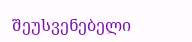შეუსვენებელი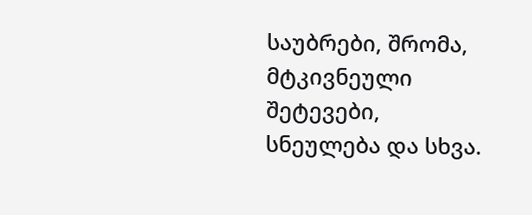საუბრები, შრომა, მტკივნეული შეტევები, სნეულება და სხვა.